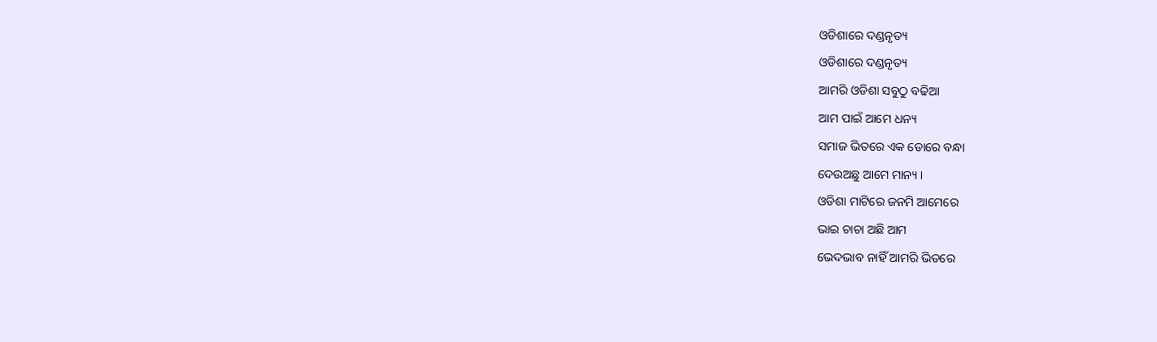ଓଡିଶାରେ ଦଣ୍ଡନୃତ୍ୟ
ଓଡିଶାରେ ଦଣ୍ଡନୃତ୍ୟ
ଆମରି ଓଡିଶା ସବୁଠୁ ବଢିଆ
ଆମ ପାଇଁ ଆମେ ଧନ୍ୟ
ସମାଜ ଭିତରେ ଏକ ଡୋରେ ବନ୍ଧା
ଦେଉଅଛୁ ଆମେ ମାନ୍ୟ ।
ଓଡିଶା ମାଟିରେ ଜନମି ଆମେରେ
ଭାଇ ଚାଚା ଅଛି ଆମ
ଭେଦଭାବ ନାହିଁ ଆମରି ଭିତରେ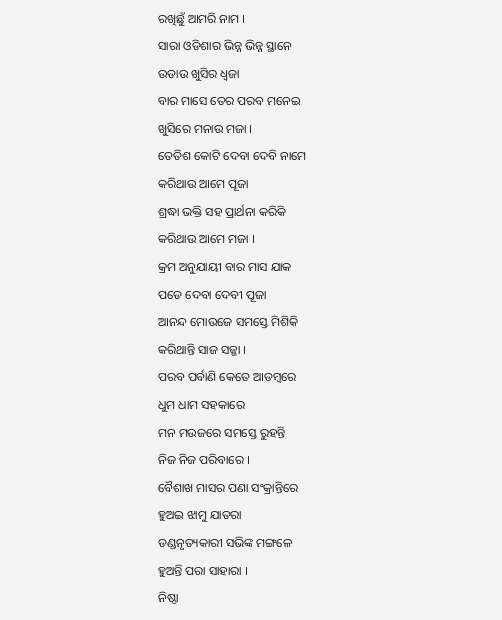ରଖିଛୁଁ ଆମରି ନାମ ।
ସାରା ଓଡିଶାର ଭିନ୍ନ ଭିନ୍ନ ସ୍ଥାନେ
ଉଡାଉ ଖୁସିର ଧ୍ୱଜା
ବାର ମାସେ ତେର ପରବ ମନେଇ
ଖୁସିରେ ମନାଉ ମଜା ।
ତେତିଶ କୋଟି ଦେବା ଦେବି ନାମେ
କରିଥାଉ ଆମେ ପୂଜା
ଶ୍ରଦ୍ଧା ଭକ୍ତି ସହ ପ୍ରାର୍ଥନା କରିକି
କରିଥାଉ ଆମେ ମଜା ।
କ୍ରମ ଅନୁଯାୟୀ ବାର ମାସ ଯାକ
ପଡେ ଦେବା ଦେବୀ ପୂଜା
ଆନନ୍ଦ ମୋଉଜେ ସମସ୍ତେ ମିଶିକି
କରିଥାନ୍ତି ସାଜ ସଜ୍ଜା ।
ପରବ ପର୍ବାଣି କେତେ ଆଡମ୍ବରେ
ଧୁମ ଧାମ ସହକାରେ
ମନ ମଉଜରେ ସମସ୍ତେ ରୁହନ୍ତି
ନିଜ ନିଜ ପରିବାରେ ।
ବୈଶାଖ ମାସର ପଣା ସଂକ୍ରାନ୍ତିରେ
ହୁଅଇ ଝାମୁ ଯାତରା
ଡଣ୍ଡନୃତ୍ୟକାରୀ ସଭିଙ୍କ ମଙ୍ଗଳେ
ହୁଅନ୍ତି ପରା ସାହାରା ।
ନିଷ୍ଠା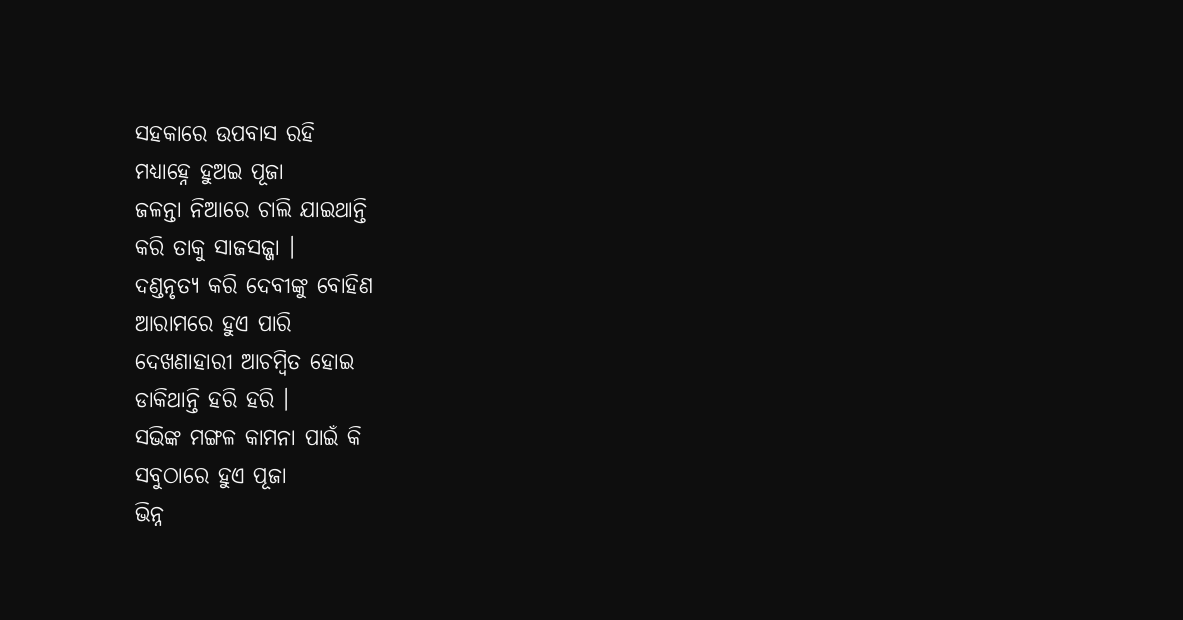ସହକାରେ ଉପବାସ ରହି
ମଧ୍ୟାହ୍ନେ ହୁଅଇ ପୂଜା
ଜଳନ୍ତା ନିଆରେ ଚାଲି ଯାଇଥାନ୍ତି
କରି ତାକୁ ସାଜସଜ୍ଜା ।
ଦଣ୍ଡନୃତ୍ୟ କରି ଦେବୀଙ୍କୁ ବୋହିଣ
ଆରାମରେ ହୁଏ ପାରି
ଦେଖଣାହାରୀ ଆଚମ୍ବିତ ହୋଇ
ଡାକିଥାନ୍ତି ହରି ହରି ।
ସଭିଙ୍କ ମଙ୍ଗଳ କାମନା ପାଇଁ କି
ସବୁଠାରେ ହୁଏ ପୂଜା
ଭିନ୍ନ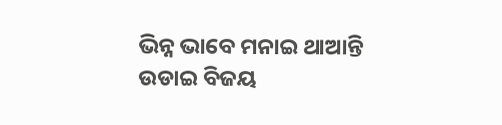ଭିନ୍ନ ଭାବେ ମନାଇ ଥାଆନ୍ତି
ଉଡାଇ ବିଜୟ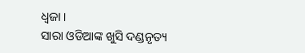ଧ୍ୱଜା ।
ସାରା ଓଡିଆଙ୍କ ଖୁସି ଦଣ୍ଡନୃତ୍ୟ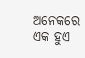ଅନେକରେ ଏକ ହୁଏ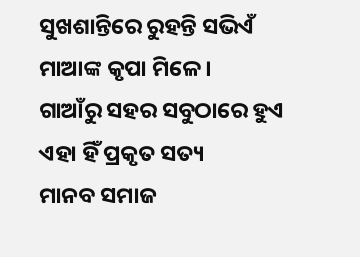ସୁଖଶାନ୍ତିରେ ରୁହନ୍ତି ସଭିଏଁ
ମାଆଙ୍କ କୃପା ମିଳେ ।
ଗାଆଁରୁ ସହର ସବୁଠାରେ ହୁଏ
ଏହା ହିଁ ପ୍ରକୃତ ସତ୍ୟ
ମାନବ ସମାଜ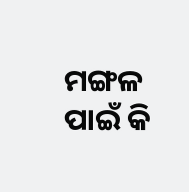ମଙ୍ଗଳ ପାଇଁ କି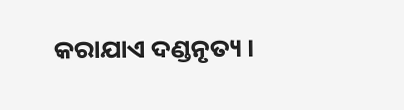କରାଯାଏ ଦଣ୍ଡନୃତ୍ୟ ।